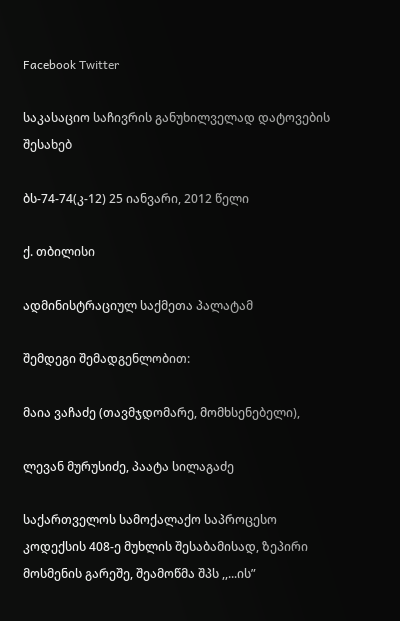Facebook Twitter

საკასაციო საჩივრის განუხილველად დატოვების შესახებ

ბს-74-74(კ-12) 25 იანვარი, 2012 წელი

ქ. თბილისი

ადმინისტრაციულ საქმეთა პალატამ

შემდეგი შემადგენლობით:

მაია ვაჩაძე (თავმჯდომარე, მომხსენებელი),

ლევან მურუსიძე, პაატა სილაგაძე

საქართველოს სამოქალაქო საპროცესო კოდექსის 408-ე მუხლის შესაბამისად, ზეპირი მოსმენის გარეშე, შეამოწმა შპს ,,...ის”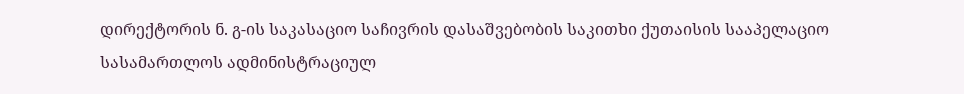დირექტორის ნ. გ-ის საკასაციო საჩივრის დასაშვებობის საკითხი ქუთაისის სააპელაციო სასამართლოს ადმინისტრაციულ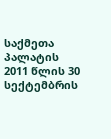საქმეთა პალატის 2011 წლის 30 სექტემბრის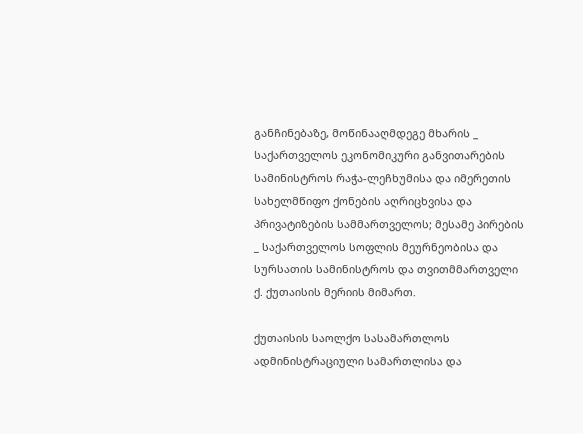განჩინებაზე, მოწინააღმდეგე მხარის _ საქართველოს ეკონომიკური განვითარების სამინისტროს რაჭა-ლეჩხუმისა და იმერეთის სახელმწიფო ქონების აღრიცხვისა და პრივატიზების სამმართველოს; მესამე პირების _ საქართველოს სოფლის მეურნეობისა და სურსათის სამინისტროს და თვითმმართველი ქ. ქუთაისის მერიის მიმართ.

ქუთაისის საოლქო სასამართლოს ადმინისტრაციული სამართლისა და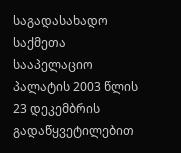საგადასახადო საქმეთა სააპელაციო პალატის 2003 წლის 23 დეკემბრის გადაწყვეტილებით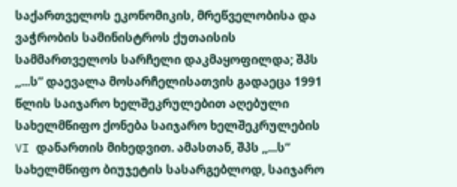საქართველოს ეკონომიკის, მრეწველობისა და ვაჭრობის სამინისტროს ქუთაისის სამმართველოს სარჩელი დაკმაყოფილდა; შპს ,,...ს” დაევალა მოსარჩელისათვის გადაეცა 1991 წლის საიჯარო ხელშეკრულებით აღებული სახელმწიფო ქონება საიჯარო ხელშეკრულების VI დანართის მიხედვით. ამასთან, შპს ,,...ს” სახელმწიფო ბიუჯეტის სასარგებლოდ, საიჯარო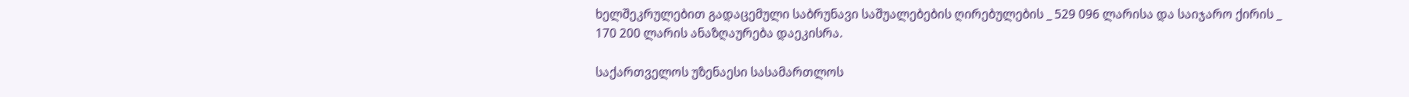ხელშეკრულებით გადაცემული საბრუნავი საშუალებების ღირებულების _ 529 096 ლარისა და საიჯარო ქირის _ 170 200 ლარის ანაზღაურება დაეკისრა.

საქართველოს უზენაესი სასამართლოს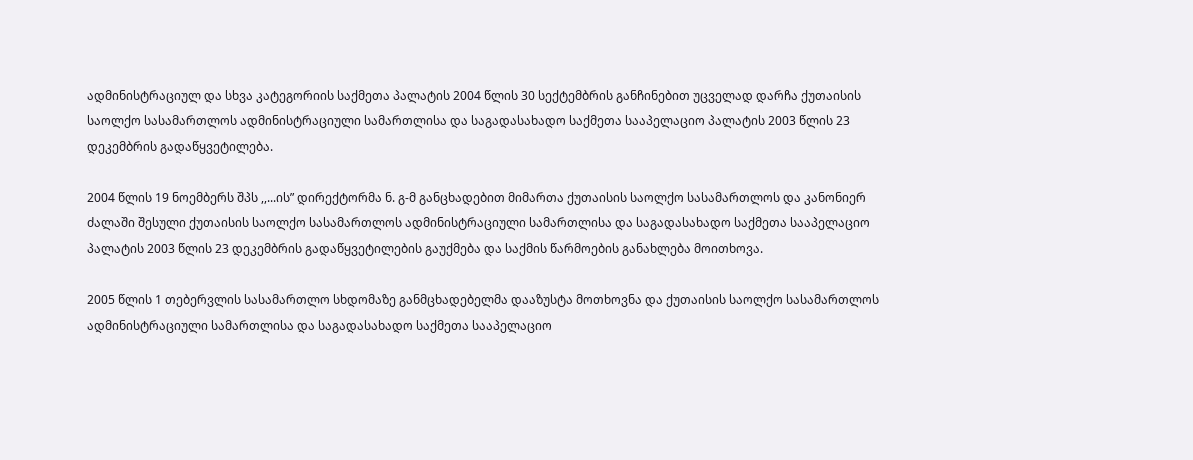ადმინისტრაციულ და სხვა კატეგორიის საქმეთა პალატის 2004 წლის 30 სექტემბრის განჩინებით უცველად დარჩა ქუთაისის საოლქო სასამართლოს ადმინისტრაციული სამართლისა და საგადასახადო საქმეთა სააპელაციო პალატის 2003 წლის 23 დეკემბრის გადაწყვეტილება.

2004 წლის 19 ნოემბერს შპს ,,...ის” დირექტორმა ნ. გ-მ განცხადებით მიმართა ქუთაისის საოლქო სასამართლოს და კანონიერ ძალაში შესული ქუთაისის საოლქო სასამართლოს ადმინისტრაციული სამართლისა და საგადასახადო საქმეთა სააპელაციო პალატის 2003 წლის 23 დეკემბრის გადაწყვეტილების გაუქმება და საქმის წარმოების განახლება მოითხოვა.

2005 წლის 1 თებერვლის სასამართლო სხდომაზე განმცხადებელმა დააზუსტა მოთხოვნა და ქუთაისის საოლქო სასამართლოს ადმინისტრაციული სამართლისა და საგადასახადო საქმეთა სააპელაციო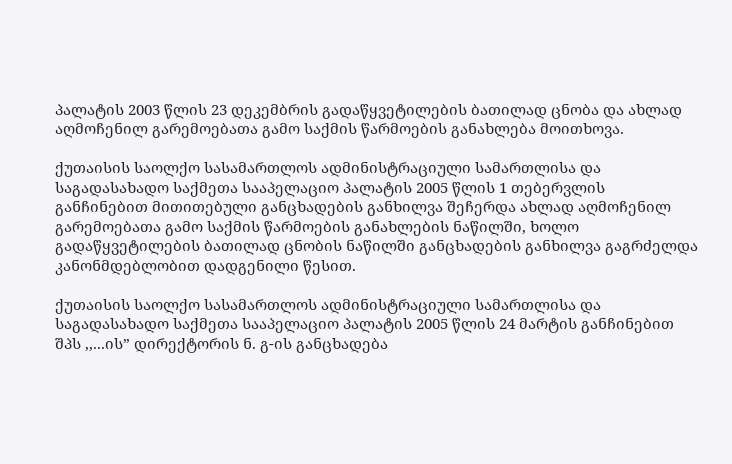პალატის 2003 წლის 23 დეკემბრის გადაწყვეტილების ბათილად ცნობა და ახლად აღმოჩენილ გარემოებათა გამო საქმის წარმოების განახლება მოითხოვა.

ქუთაისის საოლქო სასამართლოს ადმინისტრაციული სამართლისა და საგადასახადო საქმეთა სააპელაციო პალატის 2005 წლის 1 თებერვლის განჩინებით მითითებული განცხადების განხილვა შეჩერდა ახლად აღმოჩენილ გარემოებათა გამო საქმის წარმოების განახლების ნაწილში, ხოლო გადაწყვეტილების ბათილად ცნობის ნაწილში განცხადების განხილვა გაგრძელდა კანონმდებლობით დადგენილი წესით.

ქუთაისის საოლქო სასამართლოს ადმინისტრაციული სამართლისა და საგადასახადო საქმეთა სააპელაციო პალატის 2005 წლის 24 მარტის განჩინებით შპს ,,...ის” დირექტორის ნ. გ-ის განცხადება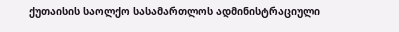ქუთაისის საოლქო სასამართლოს ადმინისტრაციული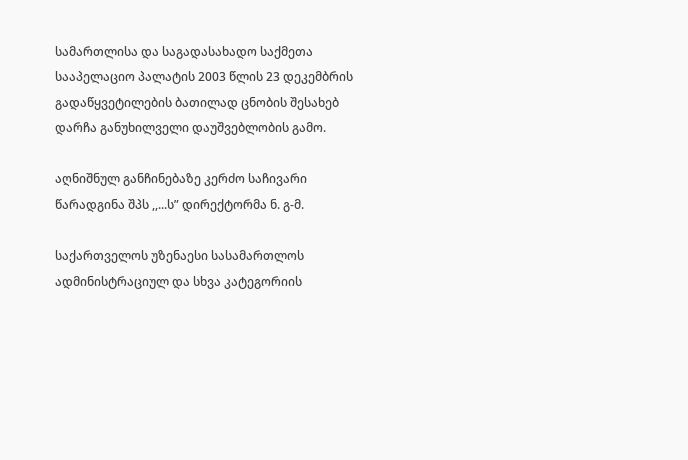სამართლისა და საგადასახადო საქმეთა სააპელაციო პალატის 2003 წლის 23 დეკემბრის გადაწყვეტილების ბათილად ცნობის შესახებ დარჩა განუხილველი დაუშვებლობის გამო.

აღნიშნულ განჩინებაზე კერძო საჩივარი წარადგინა შპს ,,...ს” დირექტორმა ნ. გ-მ.

საქართველოს უზენაესი სასამართლოს ადმინისტრაციულ და სხვა კატეგორიის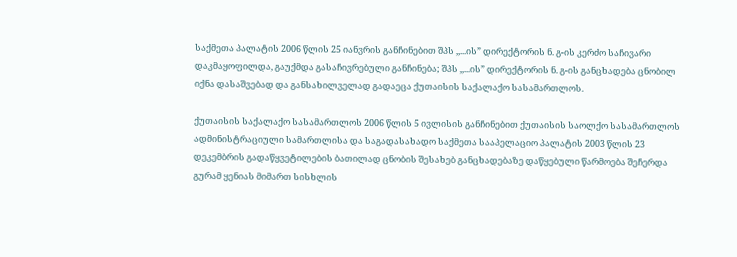საქმეთა პალატის 2006 წლის 25 იანვრის განჩინებით შპს ,,...ის” დირექტორის ნ. გ-ის კერძო საჩივარი დაკმაყოფილდა, გაუქმდა გასაჩივრებული განჩინება; შპს ,,...ის” დირექტორის ნ. გ-ის განცხადება ცნობილ იქნა დასაშვებად და განსახილველად გადაეცა ქუთაისის საქალაქო სასამართლოს.

ქუთაისის საქალაქო სასამართლოს 2006 წლის 5 ივლისის განჩინებით ქუთაისის საოლქო სასამართლოს ადმინისტრაციული სამართლისა და საგადასახადო საქმეთა სააპელაციო პალატის 2003 წლის 23 დეკემბრის გადაწყვეტილების ბათილად ცნობის შესახებ განცხადებაზე დაწყებული წარმოება შეჩერდა გურამ ყენიას მიმართ სისხლის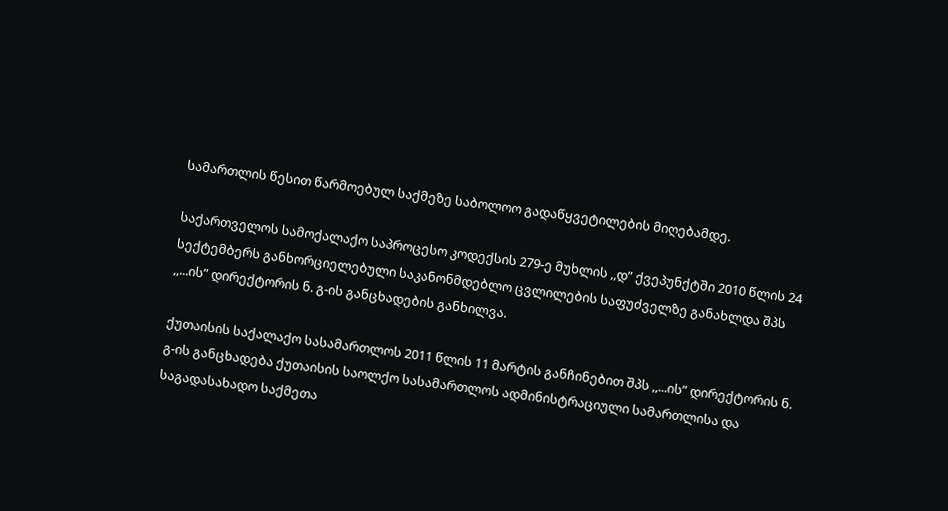სამართლის წესით წარმოებულ საქმეზე საბოლოო გადაწყვეტილების მიღებამდე.

საქართველოს სამოქალაქო საპროცესო კოდექსის 279-ე მუხლის ,,დ” ქვეპუნქტში 2010 წლის 24 სექტემბერს განხორციელებული საკანონმდებლო ცვლილების საფუძველზე განახლდა შპს ,,...ის” დირექტორის ნ. გ-ის განცხადების განხილვა.

ქუთაისის საქალაქო სასამართლოს 2011 წლის 11 მარტის განჩინებით შპს ,,...ის” დირექტორის ნ. გ-ის განცხადება ქუთაისის საოლქო სასამართლოს ადმინისტრაციული სამართლისა და საგადასახადო საქმეთა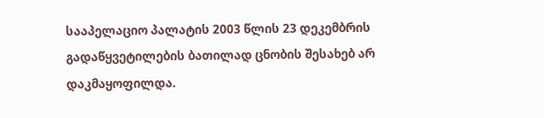სააპელაციო პალატის 2003 წლის 23 დეკემბრის გადაწყვეტილების ბათილად ცნობის შესახებ არ დაკმაყოფილდა.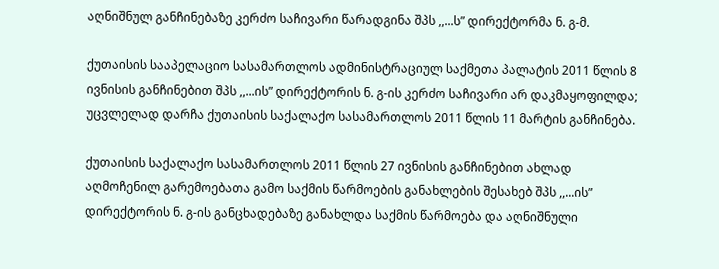აღნიშნულ განჩინებაზე კერძო საჩივარი წარადგინა შპს ,,...ს” დირექტორმა ნ. გ-მ.

ქუთაისის სააპელაციო სასამართლოს ადმინისტრაციულ საქმეთა პალატის 2011 წლის 8 ივნისის განჩინებით შპს ,,...ის” დირექტორის ნ. გ-ის კერძო საჩივარი არ დაკმაყოფილდა; უცვლელად დარჩა ქუთაისის საქალაქო სასამართლოს 2011 წლის 11 მარტის განჩინება.

ქუთაისის საქალაქო სასამართლოს 2011 წლის 27 ივნისის განჩინებით ახლად აღმოჩენილ გარემოებათა გამო საქმის წარმოების განახლების შესახებ შპს ,,...ის” დირექტორის ნ. გ-ის განცხადებაზე განახლდა საქმის წარმოება და აღნიშნული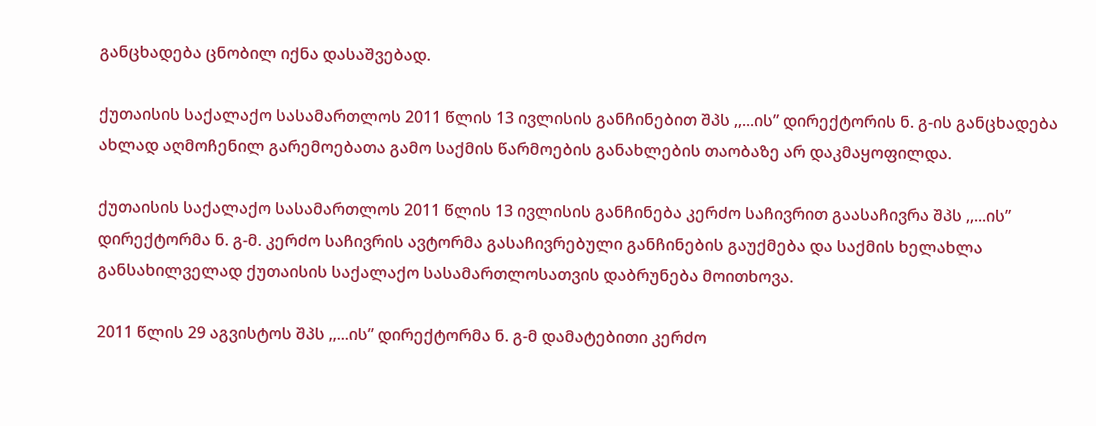განცხადება ცნობილ იქნა დასაშვებად.

ქუთაისის საქალაქო სასამართლოს 2011 წლის 13 ივლისის განჩინებით შპს ,,...ის” დირექტორის ნ. გ-ის განცხადება ახლად აღმოჩენილ გარემოებათა გამო საქმის წარმოების განახლების თაობაზე არ დაკმაყოფილდა.

ქუთაისის საქალაქო სასამართლოს 2011 წლის 13 ივლისის განჩინება კერძო საჩივრით გაასაჩივრა შპს ,,...ის” დირექტორმა ნ. გ-მ. კერძო საჩივრის ავტორმა გასაჩივრებული განჩინების გაუქმება და საქმის ხელახლა განსახილველად ქუთაისის საქალაქო სასამართლოსათვის დაბრუნება მოითხოვა.

2011 წლის 29 აგვისტოს შპს ,,...ის” დირექტორმა ნ. გ-მ დამატებითი კერძო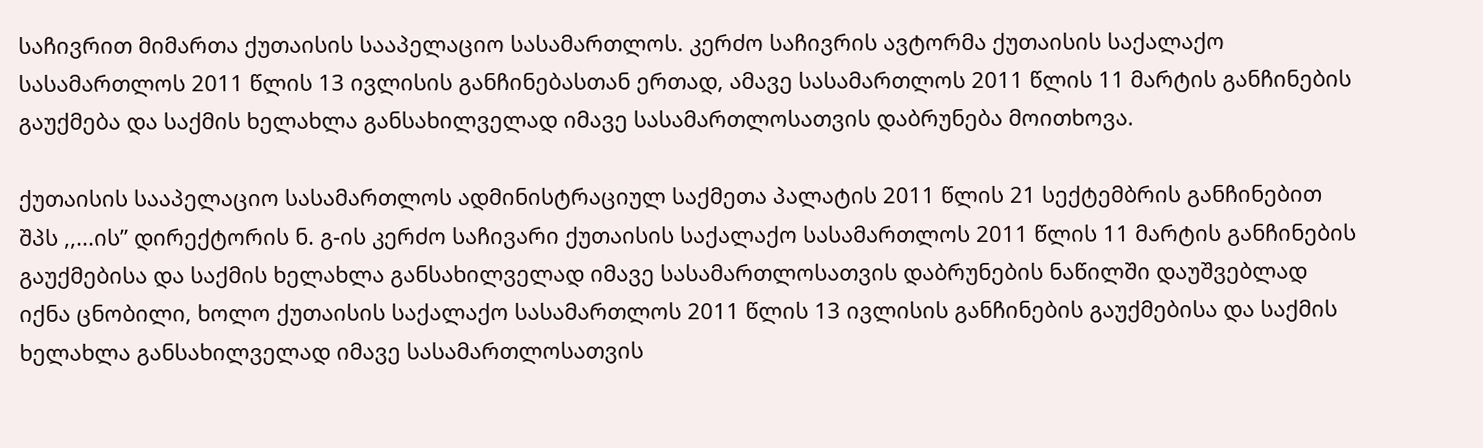საჩივრით მიმართა ქუთაისის სააპელაციო სასამართლოს. კერძო საჩივრის ავტორმა ქუთაისის საქალაქო სასამართლოს 2011 წლის 13 ივლისის განჩინებასთან ერთად, ამავე სასამართლოს 2011 წლის 11 მარტის განჩინების გაუქმება და საქმის ხელახლა განსახილველად იმავე სასამართლოსათვის დაბრუნება მოითხოვა.

ქუთაისის სააპელაციო სასამართლოს ადმინისტრაციულ საქმეთა პალატის 2011 წლის 21 სექტემბრის განჩინებით შპს ,,...ის” დირექტორის ნ. გ-ის კერძო საჩივარი ქუთაისის საქალაქო სასამართლოს 2011 წლის 11 მარტის განჩინების გაუქმებისა და საქმის ხელახლა განსახილველად იმავე სასამართლოსათვის დაბრუნების ნაწილში დაუშვებლად იქნა ცნობილი, ხოლო ქუთაისის საქალაქო სასამართლოს 2011 წლის 13 ივლისის განჩინების გაუქმებისა და საქმის ხელახლა განსახილველად იმავე სასამართლოსათვის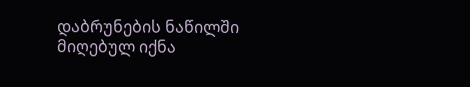დაბრუნების ნაწილში მიღებულ იქნა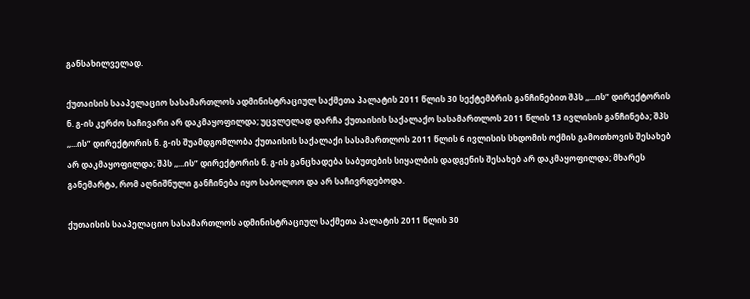განსახილველად.

ქუთაისის სააპელაციო სასამართლოს ადმინისტრაციულ საქმეთა პალატის 2011 წლის 30 სექტემბრის განჩინებით შპს ,,...ის” დირექტორის ნ. გ-ის კერძო საჩივარი არ დაკმაყოფილდა; უცვლელად დარჩა ქუთაისის საქალაქო სასამართლოს 2011 წლის 13 ივლისის განჩინება; შპს ,,...ის” დირექტორის ნ. გ-ის შუამდგომლობა ქუთაისის საქალაქი სასამართლოს 2011 წლის 6 ივლისის სხდომის ოქმის გამოთხოვის შესახებ არ დაკმაყოფილდა; შპს ,,...ის” დირექტორის ნ. გ-ის განცხადება საბუთების სიყალბის დადგენის შესახებ არ დაკმაყოფილდა; მხარეს განემარტა, რომ აღნიშნული განჩინება იყო საბოლოო და არ საჩივრდებოდა.

ქუთაისის სააპელაციო სასამართლოს ადმინისტრაციულ საქმეთა პალატის 2011 წლის 30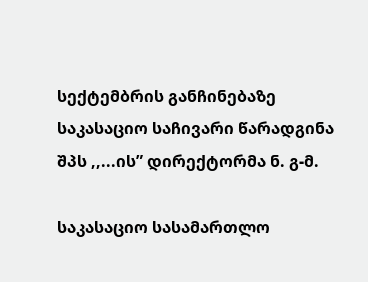სექტემბრის განჩინებაზე საკასაციო საჩივარი წარადგინა შპს ,,...ის” დირექტორმა ნ. გ-მ.

საკასაციო სასამართლო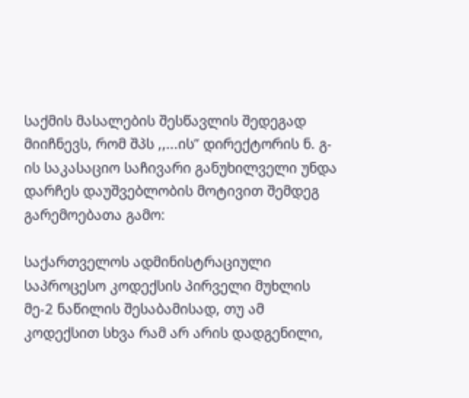საქმის მასალების შესწავლის შედეგად მიიჩნევს, რომ შპს ,,...ის” დირექტორის ნ. გ-ის საკასაციო საჩივარი განუხილველი უნდა დარჩეს დაუშვებლობის მოტივით შემდეგ გარემოებათა გამო:

საქართველოს ადმინისტრაციული საპროცესო კოდექსის პირველი მუხლის მე-2 ნაწილის შესაბამისად, თუ ამ კოდექსით სხვა რამ არ არის დადგენილი,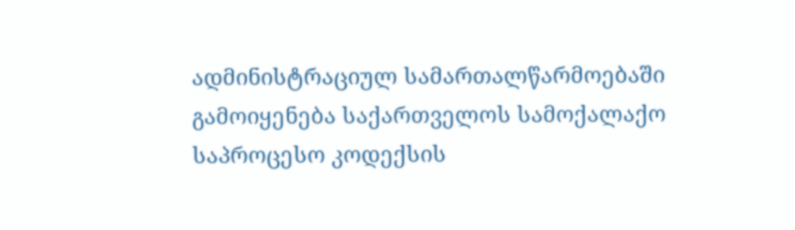ადმინისტრაციულ სამართალწარმოებაში გამოიყენება საქართველოს სამოქალაქო საპროცესო კოდექსის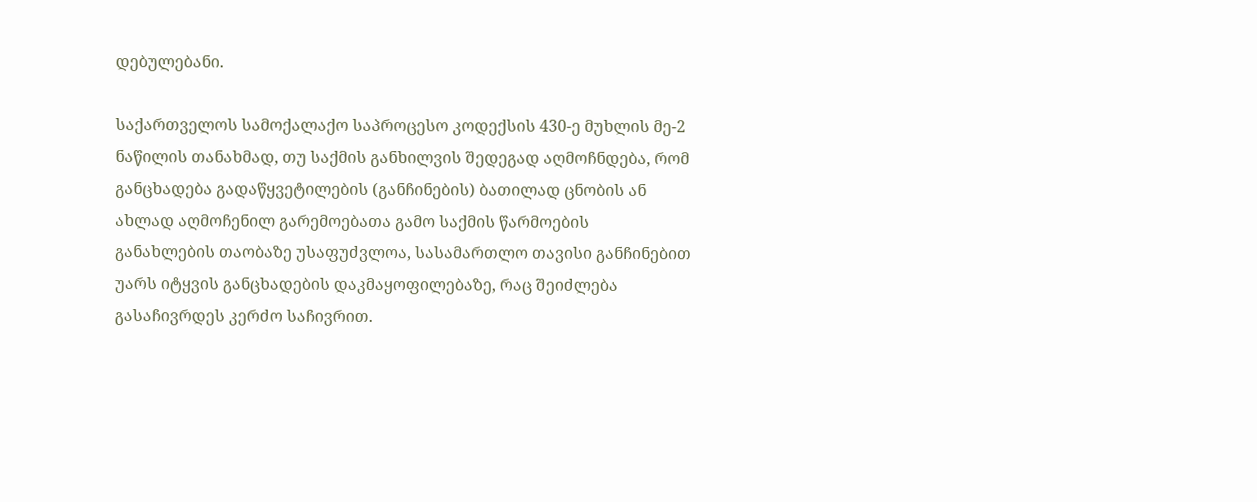დებულებანი.

საქართველოს სამოქალაქო საპროცესო კოდექსის 430-ე მუხლის მე-2 ნაწილის თანახმად, თუ საქმის განხილვის შედეგად აღმოჩნდება, რომ განცხადება გადაწყვეტილების (განჩინების) ბათილად ცნობის ან ახლად აღმოჩენილ გარემოებათა გამო საქმის წარმოების განახლების თაობაზე უსაფუძვლოა, სასამართლო თავისი განჩინებით უარს იტყვის განცხადების დაკმაყოფილებაზე, რაც შეიძლება გასაჩივრდეს კერძო საჩივრით.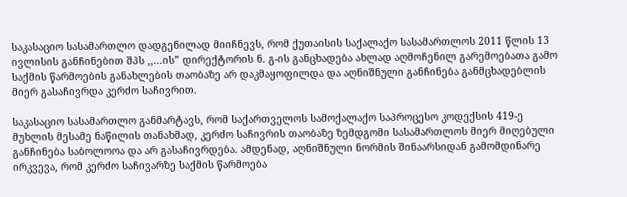საკასაციო სასამართლო დადგენილად მიიჩნევს, რომ ქუთაისის საქალაქო სასამართლოს 2011 წლის 13 ივლისის განჩინებით შპს ,,...ის” დირექტორის ნ. გ-ის განცხადება ახლად აღმოჩენილ გარემოებათა გამო საქმის წარმოების განახლების თაობაზე არ დაკმაყოფილდა და აღნიშნული განჩინება განმცხადებლის მიერ გასაჩივრდა კერძო საჩივრით.

საკასაციო სასამართლო განმარტავს, რომ საქართველოს სამოქალაქო საპროცესო კოდექსის 419-ე მუხლის მესამე ნაწილის თანახმად, კერძო საჩივრის თაობაზე ზემდგომი სასამართლოს მიერ მიღებული განჩინება საბოლოოა და არ გასაჩივრდება. ამდენად, აღნიშნული ნორმის შინაარსიდან გამომდინარე ირკვევა, რომ კერძო საჩივარზე საქმის წარმოება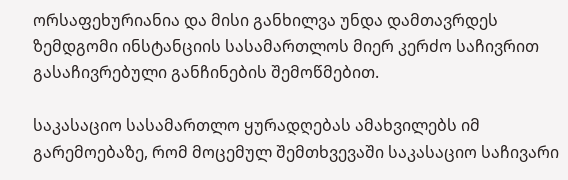ორსაფეხურიანია და მისი განხილვა უნდა დამთავრდეს ზემდგომი ინსტანციის სასამართლოს მიერ კერძო საჩივრით გასაჩივრებული განჩინების შემოწმებით.

საკასაციო სასამართლო ყურადღებას ამახვილებს იმ გარემოებაზე, რომ მოცემულ შემთხვევაში საკასაციო საჩივარი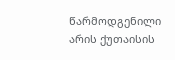წარმოდგენილი არის ქუთაისის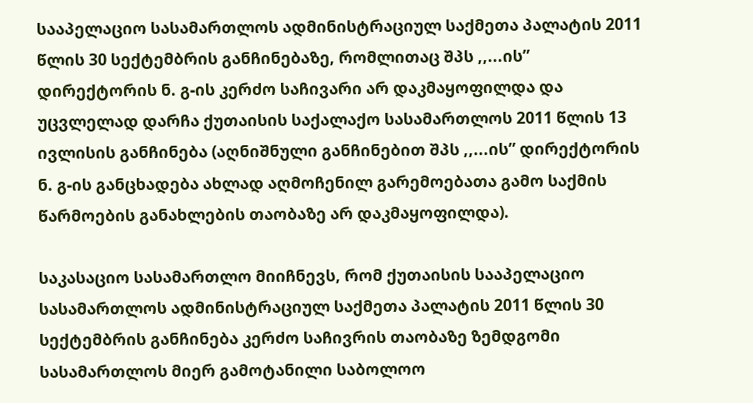სააპელაციო სასამართლოს ადმინისტრაციულ საქმეთა პალატის 2011 წლის 30 სექტემბრის განჩინებაზე, რომლითაც შპს ,,...ის” დირექტორის ნ. გ-ის კერძო საჩივარი არ დაკმაყოფილდა და უცვლელად დარჩა ქუთაისის საქალაქო სასამართლოს 2011 წლის 13 ივლისის განჩინება (აღნიშნული განჩინებით შპს ,,...ის” დირექტორის ნ. გ-ის განცხადება ახლად აღმოჩენილ გარემოებათა გამო საქმის წარმოების განახლების თაობაზე არ დაკმაყოფილდა).

საკასაციო სასამართლო მიიჩნევს, რომ ქუთაისის სააპელაციო სასამართლოს ადმინისტრაციულ საქმეთა პალატის 2011 წლის 30 სექტემბრის განჩინება კერძო საჩივრის თაობაზე ზემდგომი სასამართლოს მიერ გამოტანილი საბოლოო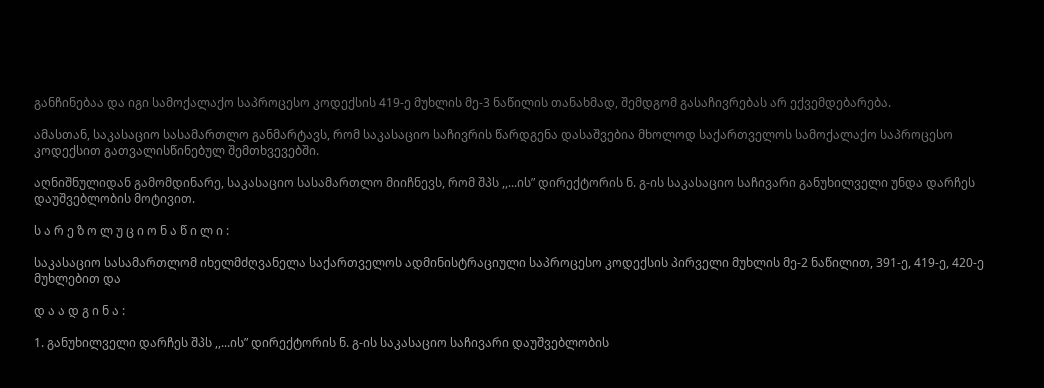განჩინებაა და იგი სამოქალაქო საპროცესო კოდექსის 419-ე მუხლის მე-3 ნაწილის თანახმად, შემდგომ გასაჩივრებას არ ექვემდებარება.

ამასთან, საკასაციო სასამართლო განმარტავს, რომ საკასაციო საჩივრის წარდგენა დასაშვებია მხოლოდ საქართველოს სამოქალაქო საპროცესო კოდექსით გათვალისწინებულ შემთხვევებში.

აღნიშნულიდან გამომდინარე, საკასაციო სასამართლო მიიჩნევს, რომ შპს ,,...ის” დირექტორის ნ. გ-ის საკასაციო საჩივარი განუხილველი უნდა დარჩეს დაუშვებლობის მოტივით.

ს ა რ ე ზ ო ლ უ ც ი ო ნ ა წ ი ლ ი :

საკასაციო სასამართლომ იხელმძღვანელა საქართველოს ადმინისტრაციული საპროცესო კოდექსის პირველი მუხლის მე-2 ნაწილით, 391-ე, 419-ე, 420-ე მუხლებით და

დ ა ა დ გ ი ნ ა :

1. განუხილველი დარჩეს შპს ,,...ის” დირექტორის ნ. გ-ის საკასაციო საჩივარი დაუშვებლობის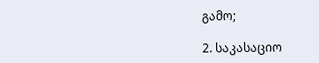გამო;

2. საკასაციო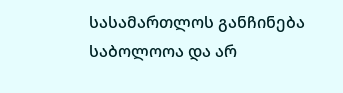სასამართლოს განჩინება საბოლოოა და არ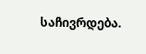საჩივრდება.